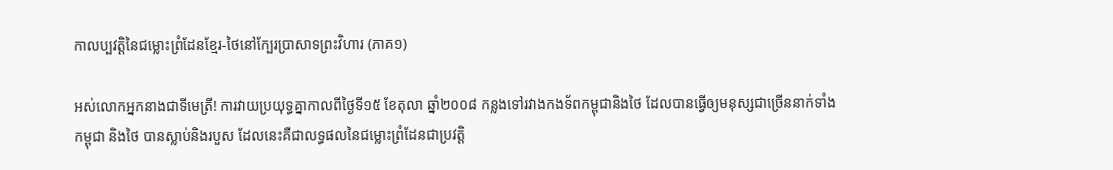កាលប្បវត្តិនៃជម្លោះព្រំដែនខ្មែរ-ថៃនៅក្បែរប្រាសាទព្រះវិហារ (ភាគ១)

អស់លោកអ្នកនាងជាទីមេត្រី! ការវាយប្រយុទ្ធគ្នាកាលពីថ្ងៃទី១៥ ខែតុលា ឆ្នាំ២០០៨ កន្លងទៅរវាងកងទ័ពកម្ពុជានិងថៃ ដែលបានធ្វើឲ្យមនុស្សជាច្រើននាក់ទាំងកម្ពុជា និងថៃ បានស្លាប់និងរបួស ដែលនេះគឺជាលទ្ធផលនៃជម្លោះព្រំដែនជាប្រវត្តិ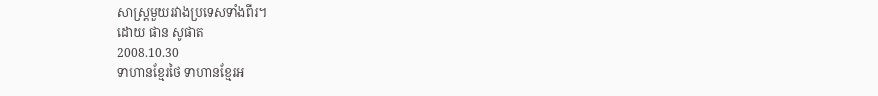សាស្ត្រមួយរវាងប្រទេសទាំងពីរ។
ដោយ ផាន សូផាត
2008.10.30
ទាហានខ្មែរថៃ ទាហានខ្មែរអ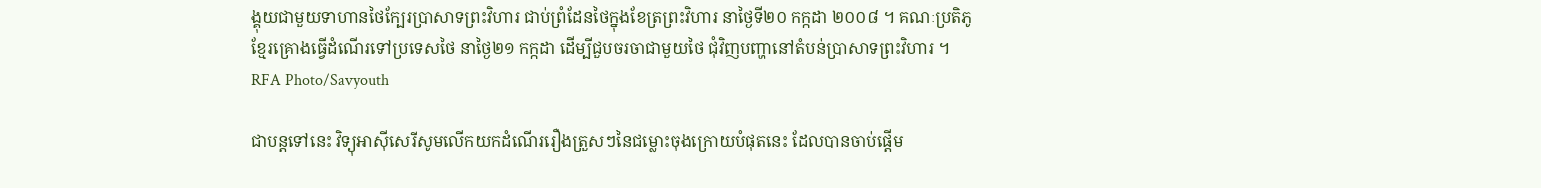ង្គុយជាមួយទាហានថៃក្បែរប្រាសាទព្រះវិហារ ជាប់ព្រំដែនថៃក្នុងខែត្រព្រះវិហារ នាថ្ងៃទី២០ កក្កដា ២០០៨ ។ គណៈប្រតិភូខ្មែរគ្រោងធ្វើដំណើរទៅប្រទេសថៃ នាថ្ងៃ២១ កក្កដា ដើម្បីជួបចរចាជាមួយថៃ ជុំវិញបញ្ហានៅតំបន់ប្រាសាទព្រះវិហារ ។
RFA Photo/Savyouth

ជាបន្តទៅនេះ វិទ្យុអាស៊ីសេរីសូមលើកយកដំណើររឿងត្រួសៗនៃជម្លោះចុងក្រោយបំផុតនេះ ដែលបានចាប់ផ្តើម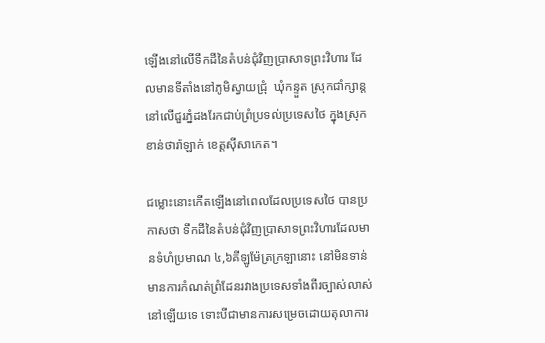ឡើងនៅលើទឹកដីនៃតំបន់ជុំវិញប្រាសាទព្រះវិហារ ដែលមានទីតាំងនៅភូមិស្វាយជ្រុំ  ឃុំកន្ទួត ស្រុកជាំក្សាន្ត នៅលើជួរភ្នំដងរែកជាប់ព្រំប្រទល់ប្រទេសថៃ ក្នុងស្រុកខាន់ថារ៉ាឡាក់ ខេត្តស៊ីសាកេត។

ជម្លោះនោះកើតឡើងនៅពេលដែលប្រទេសថៃ បានប្រកាសថា ទឹកដីនៃតំបន់ជុំវិញប្រាសាទព្រះវិហារដែលមានទំហំប្រមាណ ៤,៦គីឡូម៉ែត្រក្រឡានោះ នៅមិនទាន់មានការកំណត់ព្រំដែនរវាងប្រទេសទាំងពីរច្បាស់លាស់នៅឡើយទេ ទោះបីជាមានការសម្រេចដោយតុលាការ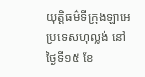យុត្តិធម៌ទីក្រុងឡាអេ ប្រទេសហុល្លង់ នៅថ្ងៃទី១៥ ខែ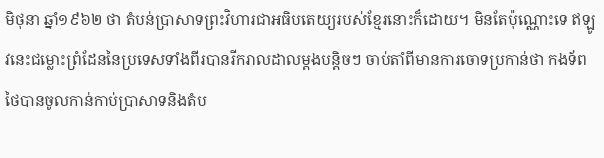មិថុនា ឆ្នាំ១៩៦២ ថា តំបន់ប្រាសាទព្រះវិហារជាអធិបតេយ្យរបស់ខ្មែរនោះក៏ដោយ។ មិនតែប៉ុណ្ណោះទេ ឥឡូវនេះជម្លោះព្រំដែននៃប្រទេសទាំងពីរបានរីករាលដាលម្តងបន្តិចៗ ចាប់តាំពីមានការចោទប្រកាន់ថា កងទ័ពថៃបានចូលកាន់កាប់ប្រាសាទនិងតំប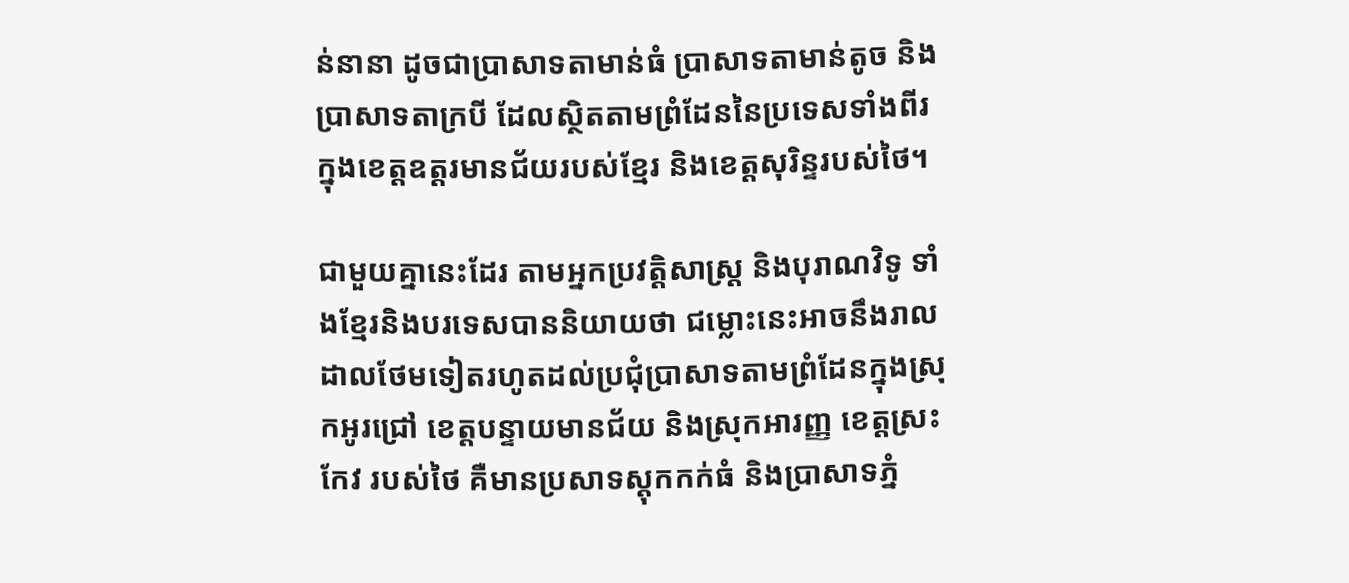ន់នានា ដូចជាប្រាសាទតាមាន់ធំ ប្រាសាទតាមាន់តូច និងប្រាសាទតាក្របី ដែលស្ថិតតាមព្រំដែននៃប្រទេសទាំងពីរ ក្នុងខេត្តឧត្តរមានជ័យរបស់ខ្មែរ និងខេត្តសុរិន្ទរបស់ថៃ។

ជាមួយគ្នានេះដែរ តាមអ្នកប្រវត្តិសាស្ត្រ និងបុរាណវិទូ ទាំងខ្មែរនិងបរទេសបាននិយាយថា ជម្លោះនេះអាចនឹងរាលដាលថែមទៀតរហូតដល់ប្រជុំប្រាសាទតាមព្រំដែនក្នុងស្រុកអូរជ្រៅ ខេត្តបន្ទាយមានជ័យ និងស្រុកអារញ្ញ ខេត្តស្រះកែវ របស់ថៃ គឺមានប្រសាទស្តុកកក់ធំ និងប្រាសាទភ្នំ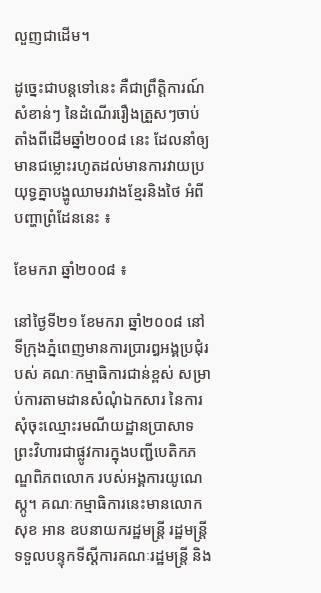លួញជាដើម។

ដូច្នេះជាបន្តទៅនេះ គឺជាព្រឹត្តិការណ៍សំខាន់ៗ នៃដំណើររឿងត្រួសៗចាប់តាំងពីដើមឆ្នាំ២០០៨ នេះ ដែលនាំឲ្យមានជម្លោះរហូតដល់មានការវាយប្រយុទ្ធគ្នាបង្ហូឈាមរវាងខ្មែរនិងថៃ អំពីបញ្ហាព្រំដែននេះ ៖

ខែមករា ឆ្នាំ២០០៨ ៖

នៅថ្ងៃទី២១ ខែមករា ឆ្នាំ២០០៨ នៅទីក្រុងភ្នំពេញមានការប្រារឰអង្គប្រជុំរបស់ គណៈកម្មាធិការជាន់ខ្ពស់ សម្រាប់ការតាមដានសំណុំឯកសារ នៃការសុំចុះឈ្មោះរមណីយដ្ឋានប្រាសាទព្រះវិហារជាផ្លូវការក្នុងបញ្ជីបេតិកភណ្ឌពិភពលោក របស់អង្គការយូណេស្កូ។ គណៈកម្មាធិការនេះមានលោក សុខ អាន ឧបនាយករដ្ឋមន្ដ្រី រដ្ឋមន្ដ្រីទទួលបន្ទុកទីស្ដីការគណៈរដ្ឋមន្ដ្រី និង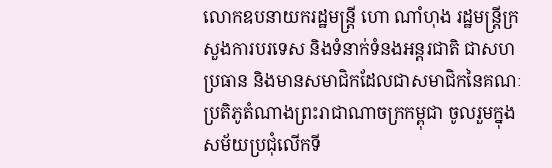លោកឧបនាយករដ្ឋមន្ដ្រី ហោ ណាំហុង រដ្ឋមន្ដ្រីក្រសួងការបរទេស និងទំនាក់ទំនងអន្ដរជាតិ ជាសហប្រធាន និងមានសមាជិកដែលជាសមាជិកនៃគណៈប្រតិភូតំណាងព្រះរាជាណាចក្រកម្ពុជា ចូលរួមក្នុងសម័យប្រជុំលើកទី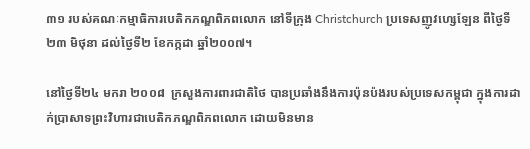៣១ របស់គណៈកម្មាធិការបេតិកភណ្ឌពិភពលោក នៅទីក្រុង Christchurch ប្រទេសញូវហ្សេឡែន ពីថ្ងៃទី២៣ មិថុនា ដល់ថ្ងៃទី២ ខែកក្កដា ឆ្នាំ២០០៧។

នៅថ្ងៃទី២៤ មករា ២០០៨  ក្រសួងការពារជាតិថៃ បានប្រឆាំងនឹងការប៉ុនប៉ងរបស់ប្រទេសកម្ពុជា ក្នុងការដាក់ប្រាសាទព្រះវិហារជាបេតិកភណ្ឌពិភពលោក ដោយមិនមាន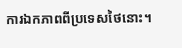ការឯកភាពពីប្រទេសថៃនោះ។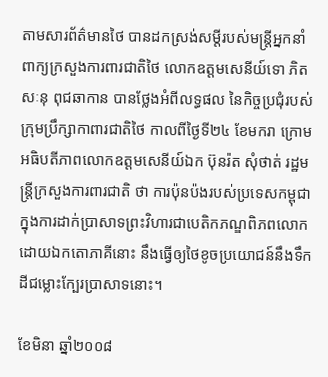តាមសារព័ត៌មានថៃ បានដកស្រង់សម្តីរបស់មន្រ្តីអ្នកនាំពាក្យក្រសួងការពារជាតិថៃ លោកឧត្តមសេនីយ៍ទោ ភិត សៈនុ ពុជឆាកាន បានថ្លែងអំពីលទ្ធផល នៃកិច្ចប្រជុំរបស់ក្រុមប្រឹក្សាកាពារជាតិថៃ កាលពីថ្ងៃទី២៤ ខែមករា ក្រោមអធិបតីភាពលោកឧត្តមសេនីយ៍ឯក ប៊ុនរ៉ត សុំថាត់ រដ្ឋមន្រ្តីក្រសួងការពារជាតិ ថា ការប៉ុនប៉ងរបស់ប្រទេសកម្ពុជាក្នុងការដាក់ប្រាសាទព្រះវិហារជាបេតិកភណ្ឌពិភពលោកដោយឯកតោភាគីនោះ នឹងធ្វើឲ្យថៃខូចប្រយោជន៍នឹងទឹកដីជម្លោះក្បែរប្រាសាទនោះ។

ខែមិនា ឆ្នាំ២០០៨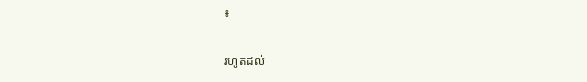៖

រហូតដល់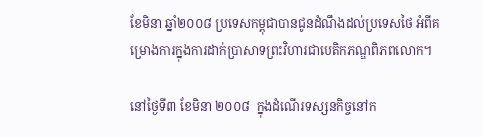ខែមិនា ឆ្នាំ២០០៨ ប្រទេសកម្ពុជាបានជូនដំណឹងដល់ប្រទេសថៃ អំពីគម្រោងការក្នុងការដាក់ប្រាសាទព្រះវិហារជាបេតិកភណ្ឌពិភពលោក។

នៅថ្ងៃទី៣ ខែមិនា ២០០៨  ក្នុងដំណើរទស្សនកិច្ចនៅក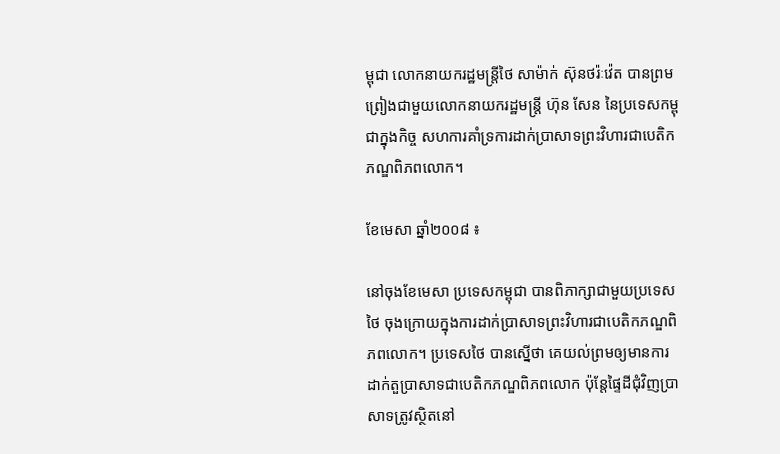ម្ពុជា លោកនាយករដ្ឋមន្រ្តីថៃ សាម៉ាក់ ស៊ុនថរ៉ៈវ៉េត បានព្រមព្រៀងជាមួយលោកនាយករដ្ឋមន្រ្តី ហ៊ុន សែន នៃប្រទេសកម្ពុជាក្នុងកិច្ច សហការគាំទ្រការដាក់ប្រាសាទព្រះវិហារជាបេតិកភណ្ឌពិភពលោក។

ខែមេសា ឆ្នាំ២០០៨ ៖

នៅចុងខែមេសា ប្រទេសកម្ពុជា បានពិភាក្សាជាមួយប្រទេសថៃ ចុងក្រោយក្នុងការដាក់ប្រាសាទព្រះវិហារជាបេតិកភណ្ឌពិភពលោក។ ប្រទេសថៃ បានស្នើថា គេយល់ព្រមឲ្យមានការដាក់តួប្រាសាទជាបេតិកភណ្ឌពិភពលោក ប៉ុន្តែផ្ទៃដីជុំវិញប្រាសាទត្រូវស្ថិតនៅ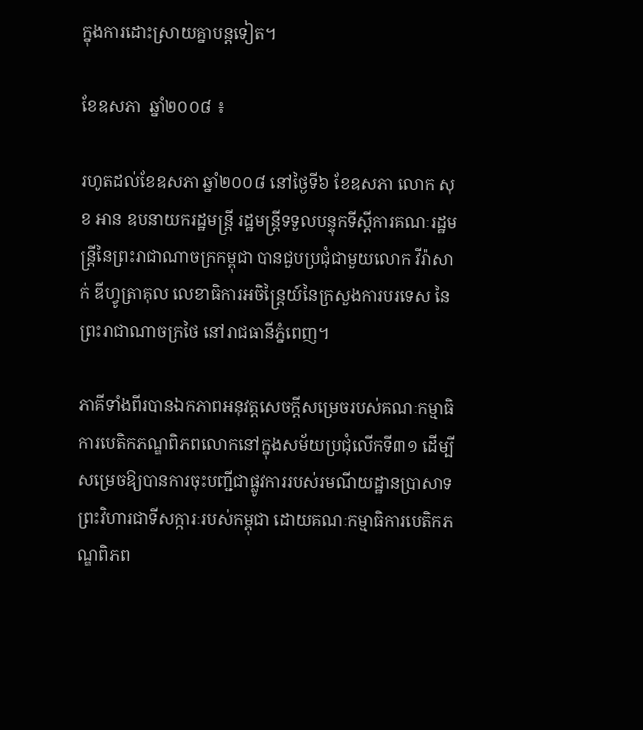ក្នុងការដោះស្រាយគ្នាបន្តទៀត។

ខែឧសភា  ឆ្នាំ២០០៨ ៖

រហូតដល់ខែឧសភា ឆ្នាំ២០០៨ នៅថ្ងៃទី៦ ខែឧសភា លោក សុខ អាន ឧបនាយករដ្ឋមន្ដ្រី រដ្ឋមន្ដ្រីទទួលបន្ទុកទីស្ដីការគណៈរដ្ឋមន្ដ្រីនៃព្រះរាជាណាចក្រកម្ពុជា បានជួបប្រជុំជាមួយលោក វីរ៉ាសាក់ ឌីហ្វូត្រាគុល លេខាធិការអចិន្ដ្រៃយ៍នៃក្រសួងការបរទេស នៃព្រះរាជាណាចក្រថៃ នៅរាជធានីភ្នំពេញ។

ភាគីទាំងពីរបានឯកភាពអនុវត្ដសេចក្ដីសម្រេចរបស់គណៈកម្មាធិការបេតិកភណ្ឌពិភពលោកនៅក្នុងសម័យប្រជុំលើកទី៣១ ដើម្បីសម្រេចឱ្យបានការចុះបញ្ជីជាផ្លូវការរបស់រមណីយដ្ឋានប្រាសាទព្រះវិហារជាទីសក្ការៈរបស់កម្ពុជា ដោយគណៈកម្មាធិការបេតិកភណ្ឌពិភព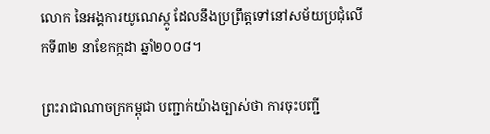លោក នៃអង្គការយូណេស្កូ ដែលនឹងប្រព្រឹត្ដទៅនៅសម័យប្រជុំលើកទី៣២ នាខែកក្កដា ឆ្នាំ២០០៨។

ព្រះរាជាណាចក្រកម្ពុជា បញ្ជាក់យ៉ាងច្បាស់ថា ការចុះបញ្ជី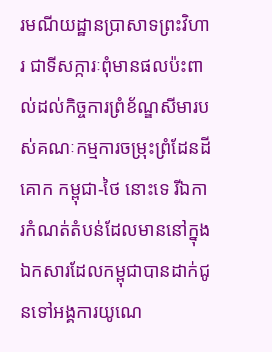រមណីយដ្ឋានប្រាសាទព្រះវិហារ ជាទីសក្ការៈពុំមានផលប៉ះពាល់ដល់កិច្ចការព្រំខ័ណ្ឌសីមារបស់គណៈកម្មការចម្រុះព្រំដែនដីគោក កម្ពុជា-ថៃ នោះទេ រីឯការកំណត់តំបន់ដែលមាននៅក្នុងឯកសារដែលកម្ពុជាបានដាក់ជូនទៅអង្គការយូណេ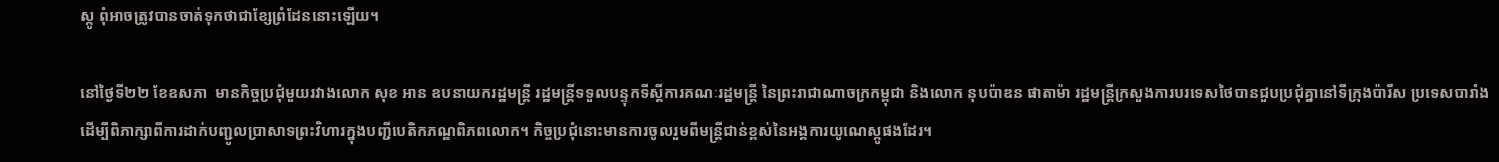ស្កូ ពុំអាចត្រូវបានចាត់ទុកថាជាខ្សែព្រំដែននោះឡើយ។

នៅថ្ងៃទី២២ ខែឧសភា  មានកិច្ចប្រជុំមួយរវាងលោក សុខ អាន ឧបនាយករដ្ឋមន្ដ្រី រដ្ឋមន្ដ្រីទទួលបន្ទុកទីស្ដីការគណៈរដ្ឋមន្ដ្រី នៃព្រះរាជាណាចក្រកម្ពុជា និងលោក នុបប៉ាឌន ផាតាម៉ា រដ្ឋមន្រ្តីក្រសួងការបរទេសថៃបានជួបប្រជុំគ្នានៅទីក្រុងប៉ារីស ប្រទេសបារាំង ដើម្បីពិភាក្សាពីការដាក់បញ្ជូលប្រាសាទព្រះវិហារក្នុងបញ្ជីបេតិកភណ្ឌពិភពលោក។ កិច្ចប្រជុំនោះមានការចូលរួមពីមន្រ្តីជាន់ខ្ពស់នៃអង្គការយូណេស្កូផងដែរ។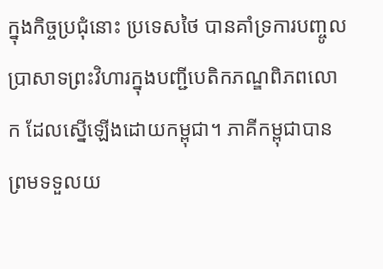ក្នុងកិច្ចប្រជុំនោះ ប្រទេសថៃ បានគាំទ្រការបញ្ចូលប្រាសាទព្រះវិហារក្នុងបញ្ជីបេតិកភណ្ឌពិភពលោក ដែលស្នើឡើងដោយកម្ពុជា។ ភាគីកម្ពុជាបានព្រមទទួលយ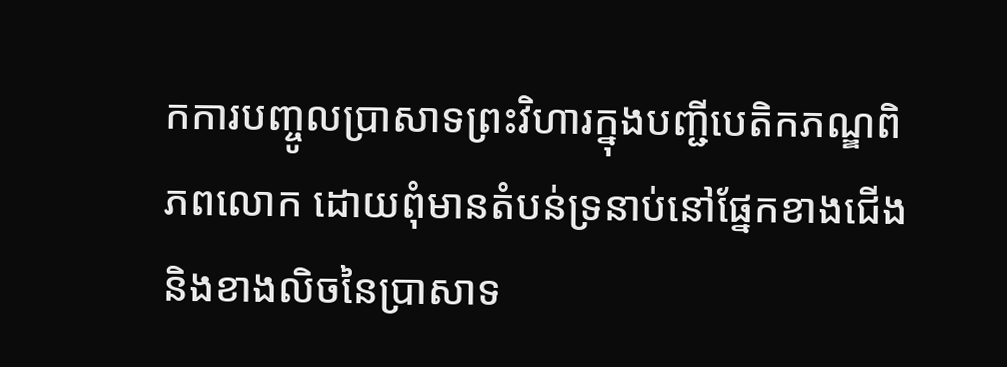កការបញ្ចូលប្រាសាទព្រះវិហារក្នុងបញ្ជីបេតិកភណ្ឌពិភពលោក ដោយពុំមានតំបន់ទ្រនាប់នៅផ្នែកខាងជើង និងខាងលិចនៃប្រាសាទ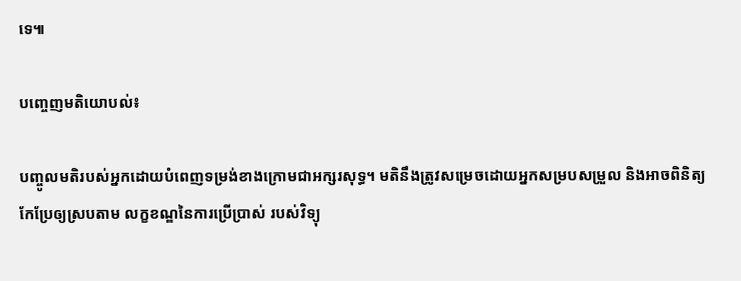ទេ៕

បញ្ចេញមតិយោបល់៖

បញ្ចូលមតិរបស់អ្នកដោយបំពេញទម្រង់ខាងក្រោមជាអក្សរសុទ្ធ។ មតិនឹងត្រូវសម្រេចដោយអ្នកសម្របសម្រួល និងអាចពិនិត្យកែប្រែឲ្យស្របតាម លក្ខខណ្ឌនៃការប្រើប្រាស់ របស់វិទ្យុ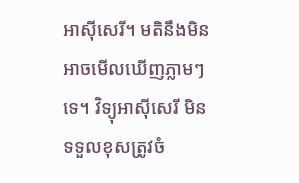អាស៊ីសេរី។ មតិនឹងមិនអាចមើលឃើញភ្លាមៗទេ។ វិទ្យុអាស៊ីសេរី មិនទទួលខុសត្រូវចំ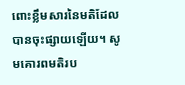ពោះខ្លឹមសារនៃមតិដែលបានចុះផ្សាយឡើយ។ សូមគោរពមតិរប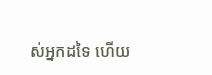ស់អ្នកដទៃ ហើយ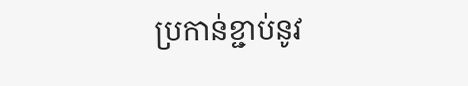ប្រកាន់ខ្ជាប់នូវ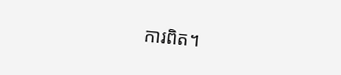ការពិត។